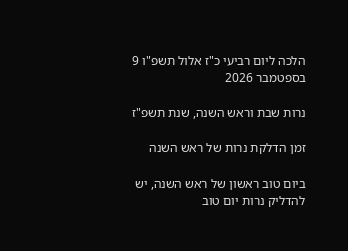הלכה ליום רביעי כ"ז אלול תשפ"ו 9 בספטמבר 2026

נרות שבת וראש השנה, שנת תשפ"ז

זמן הדלקת נרות של ראש השנה

ביום טוב ראשון של ראש השנה, יש להדליק נרות יום טוב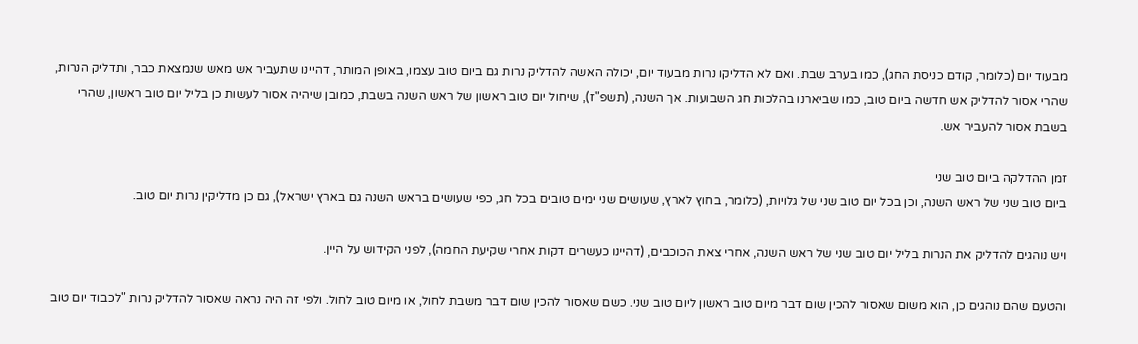מבעוד יום (כלומר, קודם כניסת החג), כמו בערב שבת. ואם לא הדליקו נרות מבעוד יום, יכולה האשה להדליק נרות גם ביום טוב עצמו, באופן המותר, דהיינו שתעביר אש מאש שנמצאת כבר, ותדליק הנרות,  שהרי אסור להדליק אש חדשה ביום טוב, כמו שביארנו בהלכות חג השבועות. אך השנה, (תשפ"ז), שיחול יום טוב ראשון של ראש השנה בשבת, כמובן שיהיה אסור לעשות כן בליל יום טוב ראשון, שהרי בשבת אסור להעביר אש.

זמן ההדלקה ביום טוב שני
ביום טוב שני של ראש השנה, וכן בכל יום טוב שני של גלויות, (כלומר, בחוץ לארץ, שעושים שני ימים טובים בכל חג, כפי שעושים בראש השנה גם בארץ ישראל), גם כן מדליקין נרות יום טוב.

ויש נוהגים להדליק את הנרות בליל יום טוב שני של ראש השנה, אחרי צאת הכוכבים, (דהיינו כעשרים דקות אחרי שקיעת החמה), לפני הקידוש על היין.

והטעם שהם נוהגים כן, הוא משום שאסור להכין שום דבר מיום טוב ראשון ליום טוב שני. כשם שאסור להכין שום דבר משבת לחול, או מיום טוב לחול. ולפי זה היה נראה שאסור להדליק נרות "לכבוד יום טוב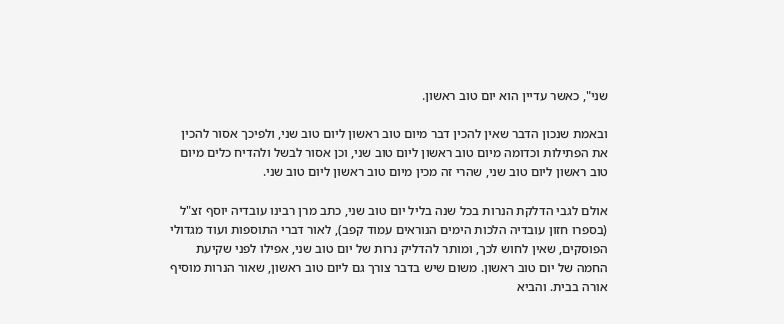שני", כאשר עדיין הוא יום טוב ראשון.

ובאמת שנכון הדבר שאין להכין דבר מיום טוב ראשון ליום טוב שני, ולפיכך אסור להכין את הפתילות וכדומה מיום טוב ראשון ליום טוב שני, וכן אסור לבשל ולהדיח כלים מיום טוב ראשון ליום טוב שני, שהרי זה מכין מיום טוב ראשון ליום טוב שני.

אולם לגבי הדלקת הנרות בכל שנה בליל יום טוב שני, כתב מרן רבינו עובדיה יוסף זצ"ל (בספרו חזון עובדיה הלכות הימים הנוראים עמוד קפב), לאור דברי התוספות ועוד מגדולי הפוסקים, שאין לחוש לכך, ומותר להדליק נרות של יום טוב שני, אפילו לפני שקיעת החמה של יום טוב ראשון. משום שיש בדבר צורך גם ליום טוב ראשון, שאור הנרות מוסיף אורה בבית. והביא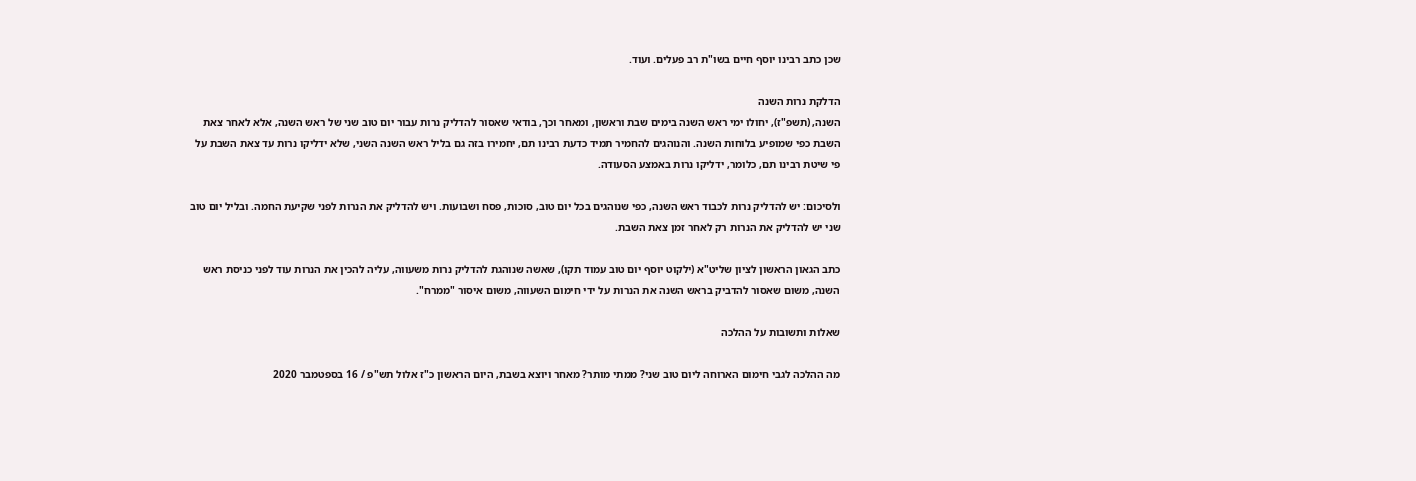שכן כתב רבינו יוסף חיים בשו"ת רב פעלים. ועוד.

הדלקת נרות השנה
השנה, (תשפ"ז), יחולו ימי ראש השנה בימים שבת וראשון, ומאחר וכך, בודאי שאסור להדליק נרות עבור יום טוב שני של ראש השנה, אלא לאחר צאת השבת כפי שמופיע בלוחות השנה. והנוהגים להחמיר תמיד כדעת רבינו תם, יחמירו בזה גם בליל ראש השנה השני, שלא ידליקו נרות עד צאת השבת על פי שיטת רבינו תם, כלומר, ידליקו נרות באמצע הסעודה.

ולסיכום: יש להדליק נרות לכבוד ראש השנה, כפי שנוהגים בכל יום טוב, סוכות, פסח ושבועות. ויש להדליק את הנרות לפני שקיעת החמה. ובליל יום טוב שני יש להדליק את הנרות רק לאחר זמן צאת השבת.

כתב הגאון הראשון לציון שליט"א (ילקוט יוסף יום טוב עמוד תקו), שאשה שנוהגת להדליק נרות משעווה, עליה להכין את הנרות עוד לפני כניסת ראש השנה, משום שאסור להדביק בראש השנה את הנרות על ידי חימום השעווה, משום איסור "ממרח".

שאלות ותשובות על ההלכה

מה ההלכה לגבי חימום הארוחה ליום טוב שני? ממתי מותר? מאחר ויוצא בשבת, היום הראשון כ"ז אלול תש"פ / 16 בספטמבר 2020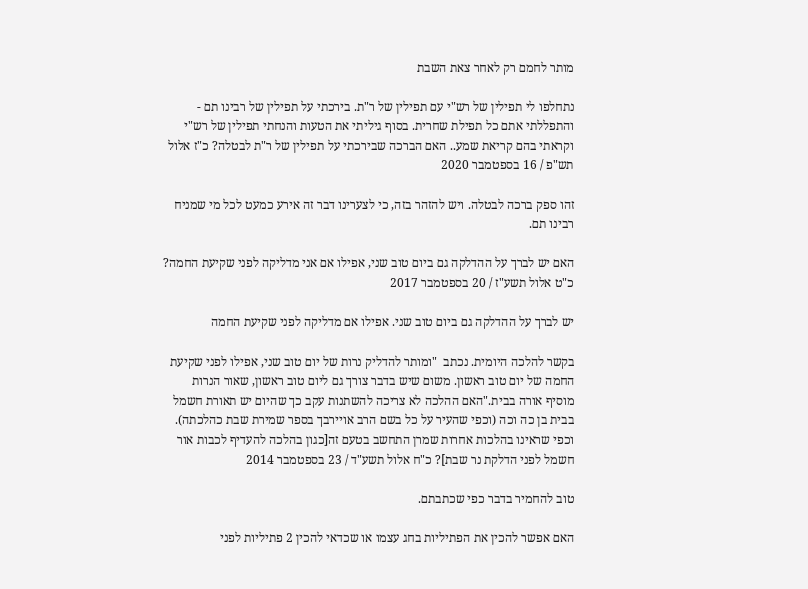מותר לחמם רק לאחר צאת השבת

נתחלפו לי תפילין של רש"י עם תפילין של ר"ת. בירכתי על תפילין של רבינו תם - והתפללתי אתם כל תפילת שחרית. בסוף גיליתי את הטעות והנחתי תפילין של רש"י וקראתי בהם קריאת שמע.. האם הברכה שבירכתי על תפילין של ר"ת לבטלה? כ"ז אלול תש"פ / 16 בספטמבר 2020

זהו ספק ברכה לבטלה. ויש להזהר בזה, כי לצערינו דבר זה אירע כמעט לכל מי שמניח רבינו תם.

האם יש לברך על ההדלקה גם ביום טוב שני, אפילו אם אני מדליקה לפני שקיעת החמה? כ"ט אלול תשע"ז / 20 בספטמבר 2017

יש לברך על ההדלקה גם ביום טוב שני. אפילו אם מדליקה לפני שקיעת החמה

בקשר להלכה היומית. נכתב  "ומותר להדליק נרות של יום טוב שני, אפילו לפני שקיעת החמה של יום טוב ראשון. משום שיש בדבר צורך גם ליום טוב ראשון, שאור הנרות מוסיף אורה בבית."האם ההלכה לא צריכה להשתנות עקב כך שהיום יש תאורת חשמל בבית בן כה וכה (וכפי שהעיר על כל בשם הרב אויירבך בספר שמירת שבת כהלכתה). וכפי שראינו בהלכות אחרות שמרן התחשב בטעם זה[כגון בהלכה להעדיף לכבות אור חשמל לפני הדלקת נר שבת]? כ"ח אלול תשע"ד / 23 בספטמבר 2014

טוב להחמיר בדבר כפי שכתבתם.

האם אפשר להכין את הפתיליות בחג עצמו או שכדאי להכין 2 פתיליות לפני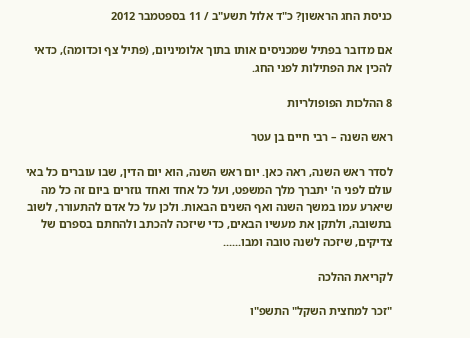כניסת החג הראשון? כ"ד אלול תשע"ב / 11 בספטמבר 2012

אם מדובר בפתיל שמכניסים אותו בתוך אלומיניום, (פתיל צף וכדומה), כדאי להכין את הפתילות לפני החג.

8 ההלכות הפופולריות

ראש השנה – רבי חיים בן עטר

לסדר ראש השנה, ראה כאן. יום ראש השנה, הוא יום הדין, שבו עוברים כל באי עולם לפני ה' יתברך מלך המשפט, ועל כל אחד ואחד גוזרים ביום זה כל מה שיארע עמו במשך השנה ואף השנים הבאות. ולכן על כל אדם להתעורר, לשוב בתשובה, ולתקן את מעשיו הבאים, כדי שיזכה להכתב ולהחתם בספרם של צדיקים, שיזכה לשנה טובה ומבו......

לקריאת ההלכה

"זכר למחצית השקל" התשפ"ו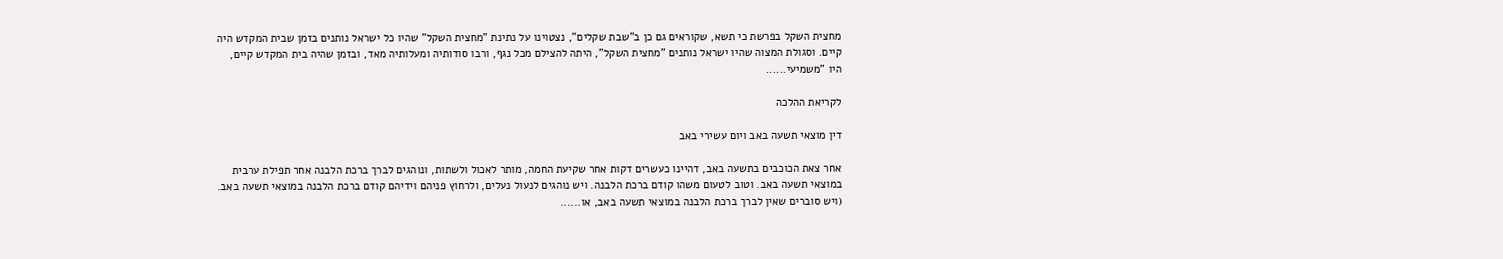מחצית השקל בפרשת כי תשא, שקוראים גם כן ב"שבת שקלים", נצטוינו על נתינת "מחצית השקל" שהיו כל ישראל נותנים בזמן שבית המקדש היה קיים. וסגולת המצוה שהיו ישראל נותנים "מחצית השקל", היתה להצילם מכל נגף, ורבו סודותיה ומעלותיה מאד, ובזמן שהיה בית המקדש קיים, היו "משמיעי......

לקריאת ההלכה

דין מוצאי תשעה באב ויום עשירי באב

אחר צאת הכוכבים בתשעה באב, דהיינו כעשרים דקות אחר שקיעת החמה, מותר לאכול ולשתות, ונוהגים לברך ברכת הלבנה אחר תפילת ערבית במוצאי תשעה באב. וטוב לטעום משהו קודם ברכת הלבנה. ויש נוהגים לנעול נעלים, ולרחוץ פניהם וידיהם קודם ברכת הלבנה במוצאי תשעה באב. (ויש סוברים שאין לברך ברכת הלבנה במוצאי תשעה באב, או......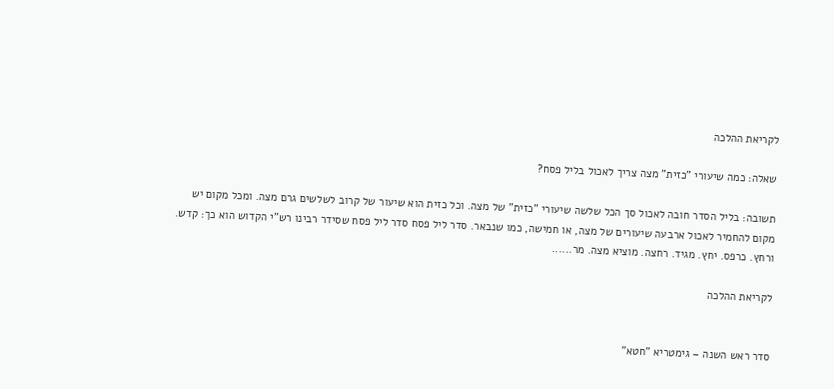לקריאת ההלכה

שאלה: כמה שיעורי "כזית" מצה צריך לאכול בליל פסח?

תשובה: בליל הסדר חובה לאכול סך הכל שלשה שיעורי "כזית" של מצה. וכל כזית הוא שיעור של קרוב לשלשים גרם מצה. ומכל מקום יש מקום להחמיר לאכול ארבעה שיעורים של מצה, או חמישה, כמו שנבאר. סדר ליל פסח סדר ליל פסח שסידר רבינו רש"י הקדוש הוא כך: קדש. ורחץ. כרפס. יחץ. מגיד. רחצה. מוציא מצה. מר......

לקריאת ההלכה


סדר ראש השנה – גימטריא "חטא"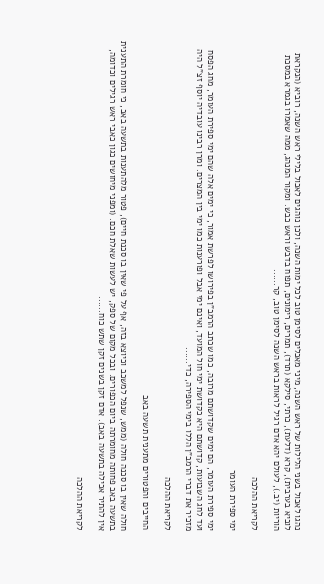נהגו לאכול בשני הלילות של ראש השנה, מיני מאכלים לסימן טוב לכל ימות השנה, ולכן נוהגים לאכול בלילי ראש השנה, רוביא (הנקראת לוביא בערבית), קרא (דלעת), כרתי, סילקא (תרד), תמרים, רימונים, תפוח בדבש וראש כבש. ומקור המנהג, ממה שאמרו בגמרא במסכת הוריות (יב.), לעולם יהא אדם רגיל לראות בראש השנה לסימן טוב, קר......

לקריאת ההלכה

ימי ספירת העומר

ימי ספירת העומר, הם ימים שקדושתם מרובה, כמו שכתב הרמב"ן בפירושו לפרשת אמור, כי ימים אלה שהם ימי ספירת העומר, מחג הפסח ועד לחג השבועות, קדושתם היא כקדושת ימי חול המועד, ואינם ימי אבל ופורענות כמו ימי בין המצרים. ומרן רבינו עובדיה יוסף זצ"ל היה מזכיר את דברי הרמב"ן הללו בימי הספירה, כדי......

לקריאת ההלכה

החייבים והפטורים מתענית תשעה באב

חולה שאין בו סכנה חולה (ממש, שנפל למשכב וכיוצא בזה, אף על פי שאין בו סכנת חיים), פטור מלהתענות בתשעה באב, כי חומרת התענית בתשעה באב פחותה מחומרתה ביום הכפורים. ובכל מקום של ספק, יש לעשות שאלת חכם. (ומפני מיחושים כגון כאבי ראש רגילים וכדומה, אין להתיר אכילה בתשעה באב). אדם זקן בשנים זקן שתש כוח......

לקריאת ההלכה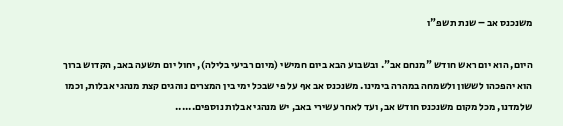משנכנס אב – שנת תשפ"ו

היום, הוא יום ראש חודש "מנחם אב". ובשבוע הבא ביום חמישי (מיום רביעי בלילה), יחול יום תשעה באב, הקדוש ברוך הוא יהפכהו לששון ולשמחה במהרה בימינו. משנכנס אב אף על פי שבכל ימי בין המצרים נוהגים קצת מנהגי אבלות, וכמו שלמדנו, מכל מקום משנכנס חודש אב, ועד לאחר עשירי באב, יש מנהגי אבלות נוספים......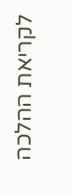לקריאת ההלכה